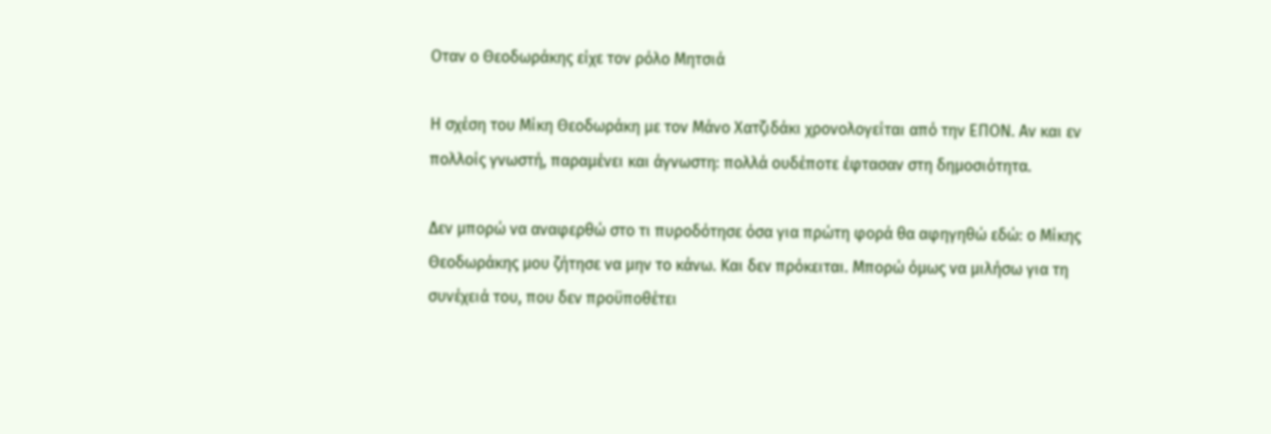Οταν ο Θεοδωράκης είχε τον ρόλο Μητσιά

Η σχέση του Μίκη Θεοδωράκη με τον Μάνο Χατζιδάκι χρονολογείται από την ΕΠΟΝ. Αν και εν πολλοίς γνωστή, παραμένει και άγνωστη: πολλά ουδέποτε έφτασαν στη δημοσιότητα.

Δεν μπορώ να αναφερθώ στο τι πυροδότησε όσα για πρώτη φορά θα αφηγηθώ εδώ: ο Μίκης Θεοδωράκης μου ζήτησε να μην το κάνω. Και δεν πρόκειται. Μπορώ όμως να μιλήσω για τη συνέχειά του, που δεν προϋποθέτει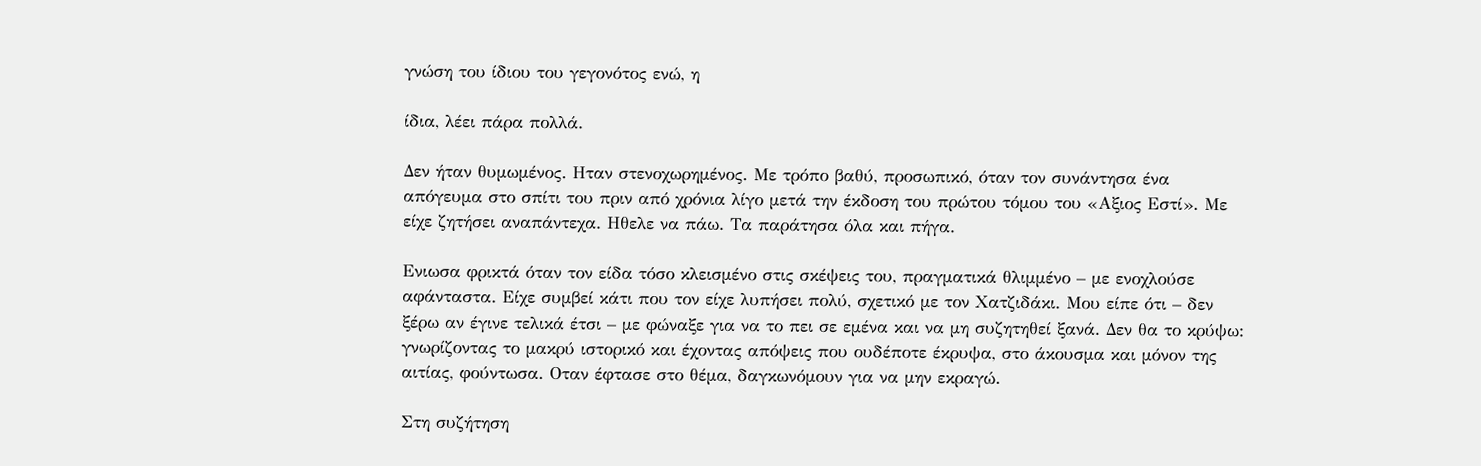γνώση του ίδιου του γεγονότος ενώ, η

ίδια, λέει πάρα πολλά.

Δεν ήταν θυμωμένος. Ηταν στενοχωρημένος. Με τρόπο βαθύ, προσωπικό, όταν τον συνάντησα ένα απόγευμα στο σπίτι του πριν από χρόνια λίγο μετά την έκδοση του πρώτου τόμου του «Αξιος Εστί». Με είχε ζητήσει αναπάντεχα. Ηθελε να πάω. Τα παράτησα όλα και πήγα.

Ενιωσα φρικτά όταν τον είδα τόσο κλεισμένο στις σκέψεις του, πραγματικά θλιμμένο – με ενοχλούσε αφάνταστα. Είχε συμβεί κάτι που τον είχε λυπήσει πολύ, σχετικό με τον Χατζιδάκι. Μου είπε ότι – δεν ξέρω αν έγινε τελικά έτσι – με φώναξε για να το πει σε εμένα και να μη συζητηθεί ξανά. Δεν θα το κρύψω: γνωρίζοντας το μακρύ ιστορικό και έχοντας απόψεις που ουδέποτε έκρυψα, στο άκουσμα και μόνον της αιτίας, φούντωσα. Οταν έφτασε στο θέμα, δαγκωνόμουν για να μην εκραγώ.

Στη συζήτηση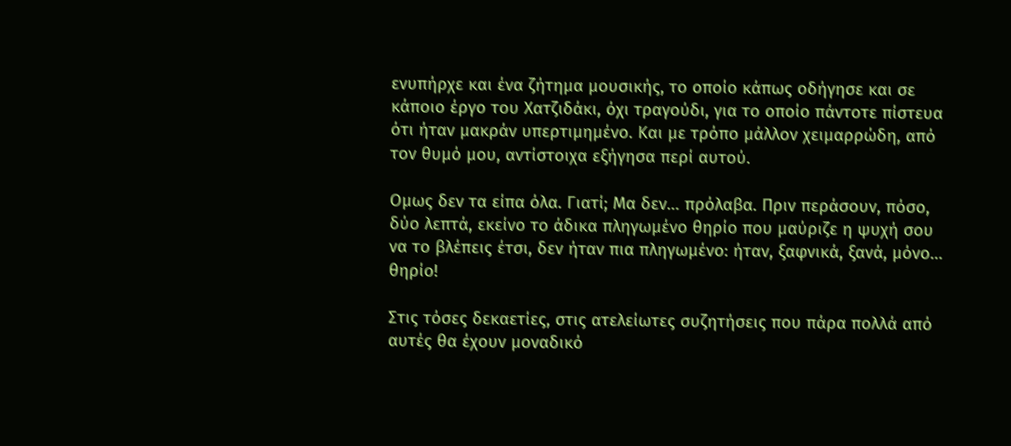ενυπήρχε και ένα ζήτημα μουσικής, το οποίο κάπως οδήγησε και σε κάποιο έργο του Χατζιδάκι, όχι τραγούδι, για το οποίο πάντοτε πίστευα ότι ήταν μακράν υπερτιμημένο. Και με τρόπο μάλλον χειμαρρώδη, από τον θυμό μου, αντίστοιχα εξήγησα περί αυτού.

Ομως δεν τα είπα όλα. Γιατί; Μα δεν… πρόλαβα. Πριν περάσουν, πόσο, δύο λεπτά, εκείνο το άδικα πληγωμένο θηρίο που μαύριζε η ψυχή σου να το βλέπεις έτσι, δεν ήταν πια πληγωμένο: ήταν, ξαφνικά, ξανά, μόνο… θηρίο!

Στις τόσες δεκαετίες, στις ατελείωτες συζητήσεις που πάρα πολλά από αυτές θα έχουν μοναδικό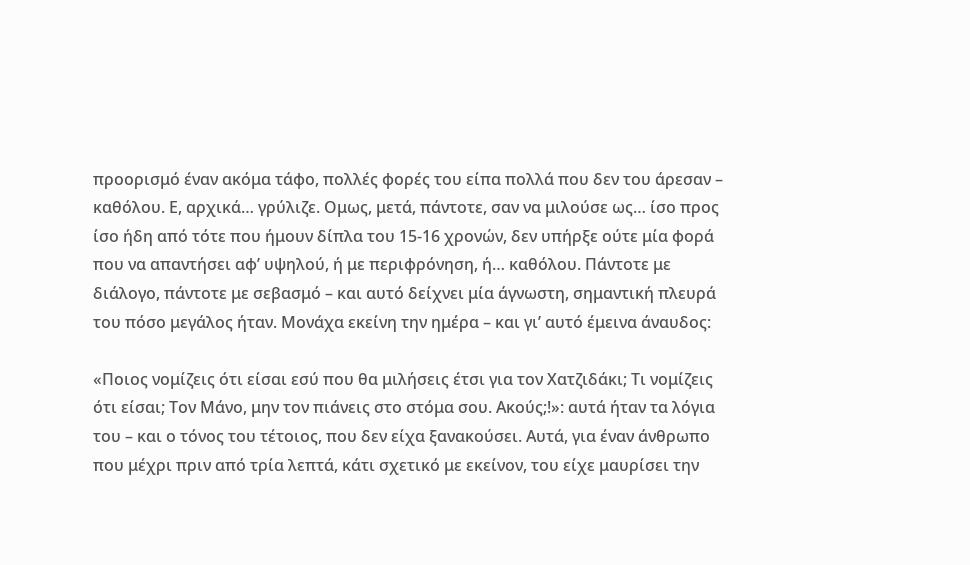προορισμό έναν ακόμα τάφο, πολλές φορές του είπα πολλά που δεν του άρεσαν – καθόλου. Ε, αρχικά… γρύλιζε. Ομως, μετά, πάντοτε, σαν να μιλούσε ως… ίσο προς ίσο ήδη από τότε που ήμουν δίπλα του 15-16 χρονών, δεν υπήρξε ούτε μία φορά που να απαντήσει αφ’ υψηλού, ή με περιφρόνηση, ή… καθόλου. Πάντοτε με διάλογο, πάντοτε με σεβασμό – και αυτό δείχνει μία άγνωστη, σημαντική πλευρά του πόσο μεγάλος ήταν. Μονάχα εκείνη την ημέρα – και γι’ αυτό έμεινα άναυδος:

«Ποιος νομίζεις ότι είσαι εσύ που θα μιλήσεις έτσι για τον Χατζιδάκι; Τι νομίζεις ότι είσαι; Τον Μάνο, μην τον πιάνεις στο στόμα σου. Ακούς;!»: αυτά ήταν τα λόγια του – και ο τόνος του τέτοιος, που δεν είχα ξανακούσει. Αυτά, για έναν άνθρωπο που μέχρι πριν από τρία λεπτά, κάτι σχετικό με εκείνον, του είχε μαυρίσει την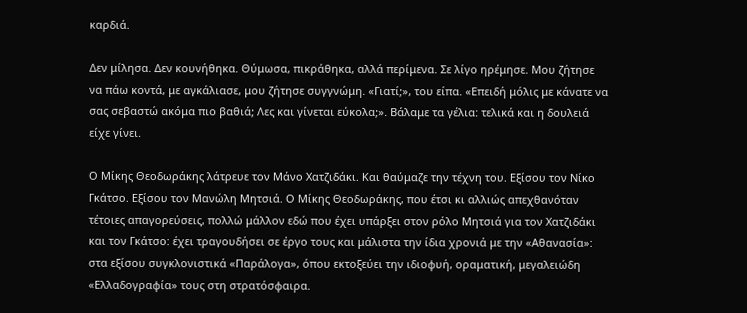καρδιά.

Δεν μίλησα. Δεν κουνήθηκα. Θύμωσα, πικράθηκα, αλλά περίμενα. Σε λίγο ηρέμησε. Μου ζήτησε να πάω κοντά, με αγκάλιασε, μου ζήτησε συγγνώμη. «Γιατί;», του είπα. «Επειδή μόλις με κάνατε να σας σεβαστώ ακόμα πιο βαθιά; Λες και γίνεται εύκολα;». Βάλαμε τα γέλια: τελικά και η δουλειά είχε γίνει.

Ο Μίκης Θεοδωράκης λάτρευε τον Μάνο Χατζιδάκι. Και θαύμαζε την τέχνη του. Εξίσου τον Νίκο Γκάτσο. Εξίσου τον Μανώλη Μητσιά. Ο Μίκης Θεοδωράκης, που έτσι κι αλλιώς απεχθανόταν τέτοιες απαγορεύσεις, πολλώ μάλλον εδώ που έχει υπάρξει στον ρόλο Μητσιά για τον Χατζιδάκι και τον Γκάτσο: έχει τραγουδήσει σε έργο τους και μάλιστα την ίδια χρονιά με την «Αθανασία»: στα εξίσου συγκλονιστικά «Παράλογα», όπου εκτοξεύει την ιδιοφυή, οραματική, μεγαλειώδη «Ελλαδογραφία» τους στη στρατόσφαιρα.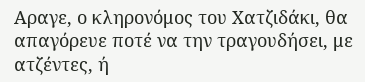Αραγε, ο κληρονόμος του Χατζιδάκι, θα απαγόρευε ποτέ να την τραγουδήσει, με ατζέντες, ή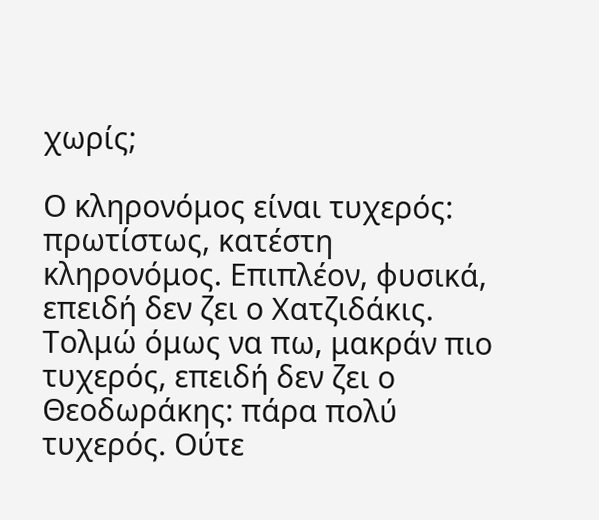χωρίς;

Ο κληρονόμος είναι τυχερός: πρωτίστως, κατέστη κληρονόμος. Επιπλέον, φυσικά, επειδή δεν ζει ο Χατζιδάκις. Τολμώ όμως να πω, μακράν πιο τυχερός, επειδή δεν ζει ο Θεοδωράκης: πάρα πολύ τυχερός. Ούτε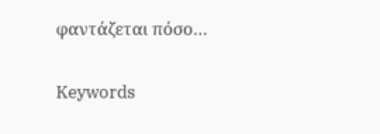φαντάζεται πόσο…

Keywords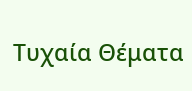Τυχαία Θέματα